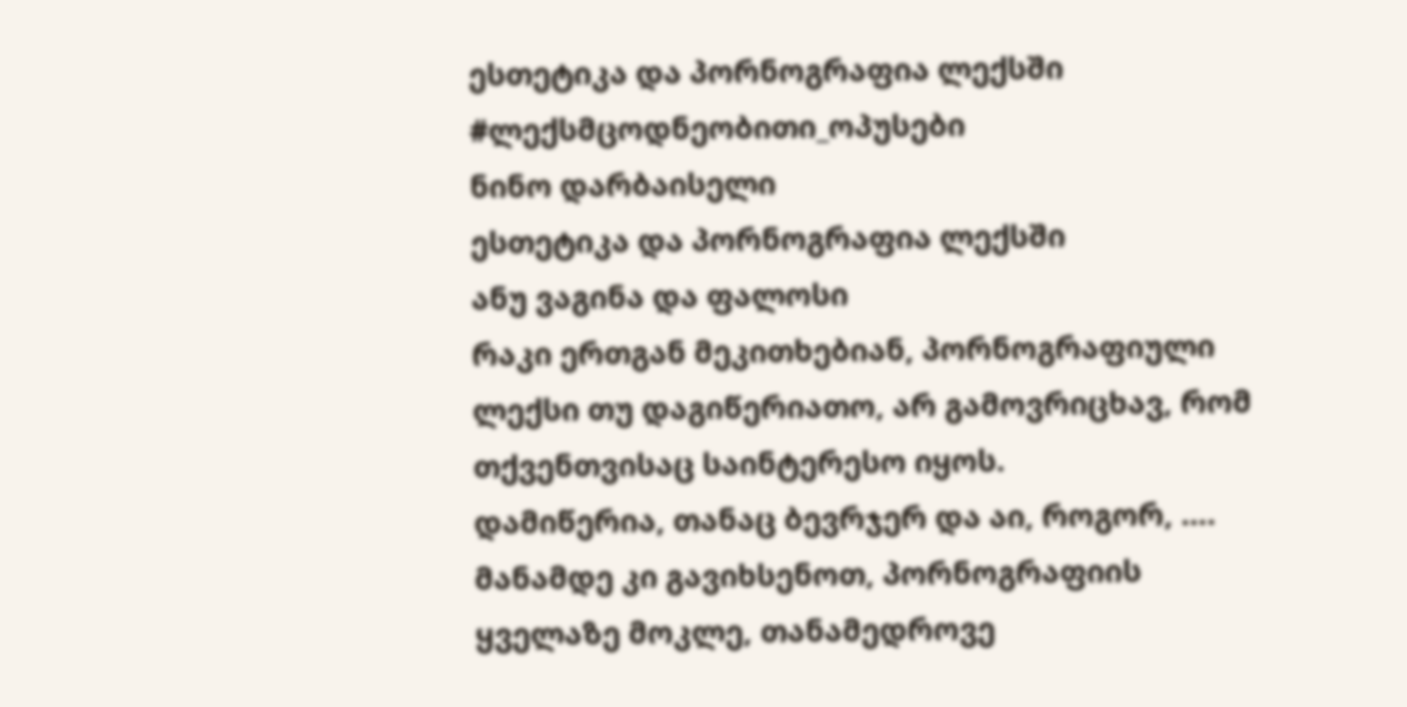ესთეტიკა და პორნოგრაფია ლექსში
#ლექსმცოდნეობითი_ოპუსები
ნინო დარბაისელი
ესთეტიკა და პორნოგრაფია ლექსში
ანუ ვაგინა და ფალოსი
რაკი ერთგან მეკითხებიან, პორნოგრაფიული ლექსი თუ დაგიწერიათო, არ გამოვრიცხავ, რომ თქვენთვისაც საინტერესო იყოს.
დამიწერია, თანაც ბევრჯერ და აი, როგორ, …. მანამდე კი გავიხსენოთ, პორნოგრაფიის ყველაზე მოკლე, თანამედროვე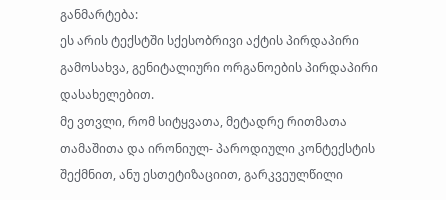განმარტება:
ეს არის ტექსტში სქესობრივი აქტის პირდაპირი გამოსახვა, გენიტალიური ორგანოების პირდაპირი დასახელებით.
მე ვთვლი, რომ სიტყვათა, მეტადრე რითმათა თამაშითა და ირონიულ- პაროდიული კონტექსტის შექმნით, ანუ ესთეტიზაციით, გარკვეულწილი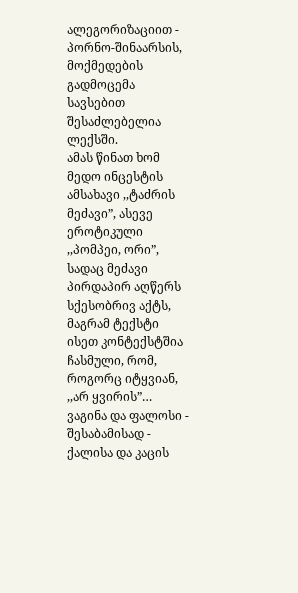ალეგორიზაციით - პორნო-შინაარსის, მოქმედების გადმოცემა სავსებით შესაძლებელია ლექსში.
ამას წინათ ხომ მედო ინცესტის ამსახავი ,,ტაძრის მეძავი”, ასევე ეროტიკული ,,პომპეი, ორი”, სადაც მეძავი პირდაპირ აღწერს სქესობრივ აქტს, მაგრამ ტექსტი ისეთ კონტექსტშია ჩასმული, რომ, როგორც იტყვიან, ,,არ ყვირის”…
ვაგინა და ფალოსი - შესაბამისად - ქალისა და კაცის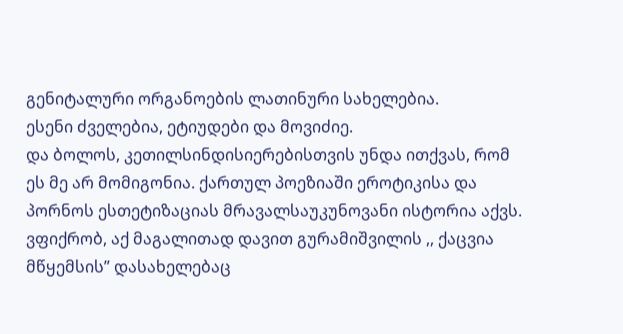გენიტალური ორგანოების ლათინური სახელებია.
ესენი ძველებია, ეტიუდები და მოვიძიე.
და ბოლოს, კეთილსინდისიერებისთვის უნდა ითქვას, რომ ეს მე არ მომიგონია. ქართულ პოეზიაში ეროტიკისა და პორნოს ესთეტიზაციას მრავალსაუკუნოვანი ისტორია აქვს.
ვფიქრობ, აქ მაგალითად დავით გურამიშვილის ,, ქაცვია მწყემსის” დასახელებაც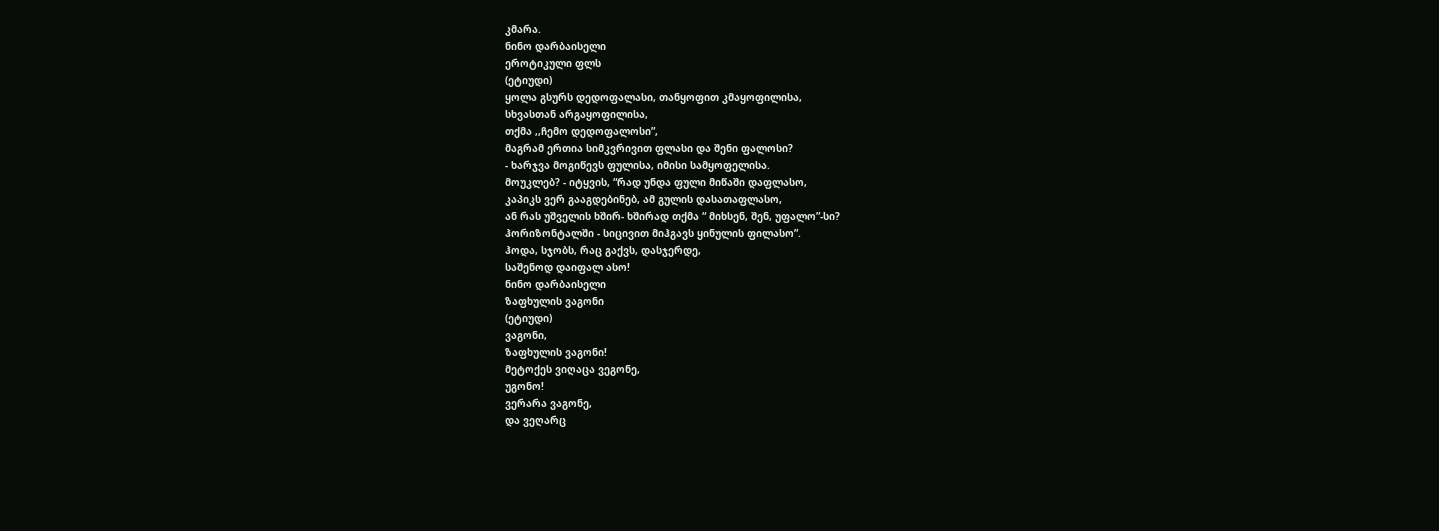კმარა.
ნინო დარბაისელი
ეროტიკული ფლს
(ეტიუდი)
ყოლა გსურს დედოფალასი, თანყოფით კმაყოფილისა,
სხვასთან არგაყოფილისა,
თქმა ,,ჩემო დედოფალოსი”,
მაგრამ ერთია სიმკვრივით ფლასი და შენი ფალოსი?
- ხარჯვა მოგიწევს ფულისა, იმისი სამყოფელისა.
მოუკლებ? - იტყვის, “რად უნდა ფული მიწაში დაფლასო,
კაპიკს ვერ გააგდებინებ, ამ გულის დასათაფლასო,
ან რას უშველის ხშირ- ხშირად თქმა “ მიხსენ, შენ, უფალო”-სი?
ჰორიზონტალში - სიცივით მიჰგავს ყინულის ფილასო”.
ჰოდა, სჯობს, რაც გაქვს, დასჯერდე,
საშენოდ დაიფალ ასო!
ნინო დარბაისელი
ზაფხულის ვაგონი
(ეტიუდი)
ვაგონი,
ზაფხულის ვაგონი!
მეტოქეს ვიღაცა ვეგონე,
უგონო!
ვერარა ვაგონე,
და ვეღარც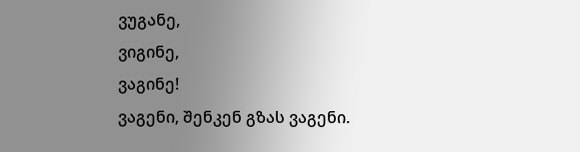ვუგანე,
ვიგინე,
ვაგინე!
ვაგენი, შენკენ გზას ვაგენი.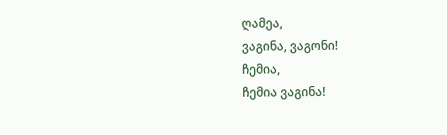ღამეა,
ვაგინა, ვაგონი!
ჩემია,
ჩემია ვაგინა!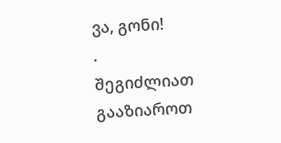ვა, გონი!
.
შეგიძლიათ გააზიაროთ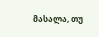მასალა, თუ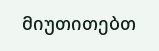მიუთითებთ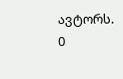ავტორს.
0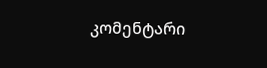კომენტარი